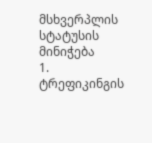მსხვერპლის სტატუსის მინიჭება
1. ტრეფიკინგის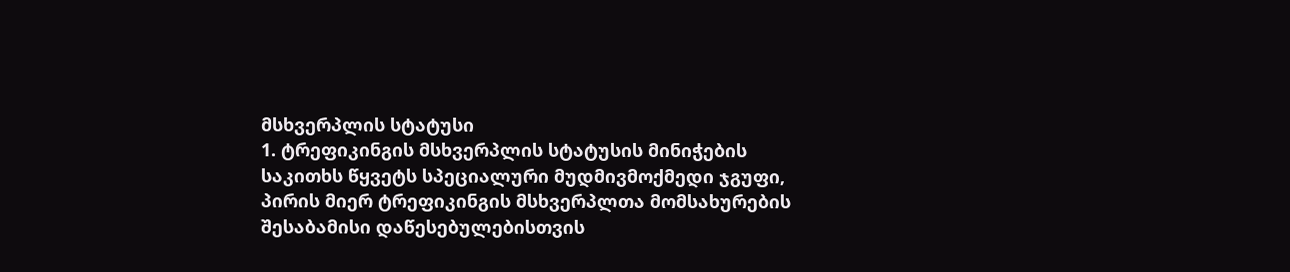მსხვერპლის სტატუსი
1. ტრეფიკინგის მსხვერპლის სტატუსის მინიჭების საკითხს წყვეტს სპეციალური მუდმივმოქმედი ჯგუფი, პირის მიერ ტრეფიკინგის მსხვერპლთა მომსახურების შესაბამისი დაწესებულებისთვის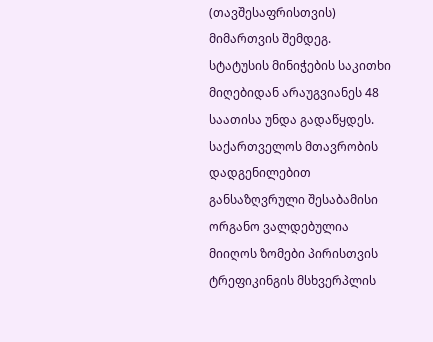(თავშესაფრისთვის) მიმართვის შემდეგ. სტატუსის მინიჭების საკითხი მიღებიდან არაუგვიანეს 48 საათისა უნდა გადაწყდეს. საქართველოს მთავრობის დადგენილებით განსაზღვრული შესაბამისი ორგანო ვალდებულია მიიღოს ზომები პირისთვის ტრეფიკინგის მსხვერპლის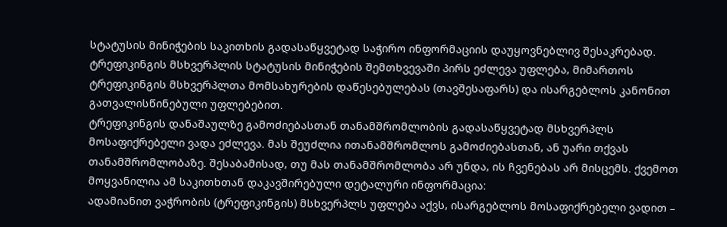სტატუსის მინიჭების საკითხის გადასაწყვეტად საჭირო ინფორმაციის დაუყოვნებლივ შესაკრებად.
ტრეფიკინგის მსხვერპლის სტატუსის მინიჭების შემთხვევაში პირს ეძლევა უფლება, მიმართოს ტრეფიკინგის მსხვერპლთა მომსახურების დაწესებულებას (თავშესაფარს) და ისარგებლოს კანონით გათვალისწინებული უფლებებით.
ტრეფიკინგის დანაშაულზე გამოძიებასთან თანამშრომლობის გადასაწყვეტად მსხვერპლს მოსაფიქრებელი ვადა ეძლევა. მას შეუძლია ითანამშრომლოს გამოძიებასთან, ან უარი თქვას თანამშრომლობაზე. შესაბამისად, თუ მას თანამშრომლობა არ უნდა, ის ჩვენებას არ მისცემს. ქვემოთ მოყვანილია ამ საკითხთან დაკავშირებული დეტალური ინფორმაცია:
ადამიანით ვაჭრობის (ტრეფიკინგის) მსხვერპლს უფლება აქვს, ისარგებლოს მოსაფიქრებელი ვადით –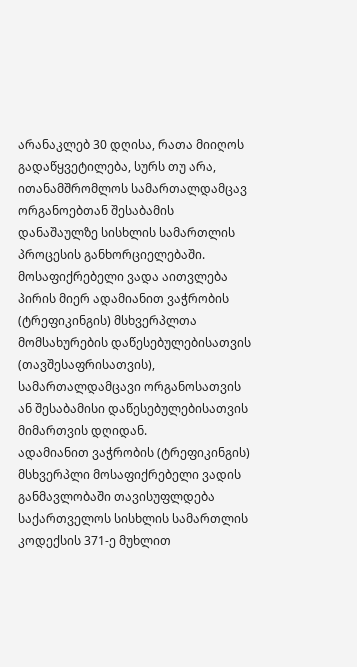არანაკლებ 30 დღისა, რათა მიიღოს გადაწყვეტილება, სურს თუ არა, ითანამშრომლოს სამართალდამცავ ორგანოებთან შესაბამის დანაშაულზე სისხლის სამართლის პროცესის განხორციელებაში.
მოსაფიქრებელი ვადა აითვლება პირის მიერ ადამიანით ვაჭრობის (ტრეფიკინგის) მსხვერპლთა მომსახურების დაწესებულებისათვის (თავშესაფრისათვის), სამართალდამცავი ორგანოსათვის ან შესაბამისი დაწესებულებისათვის მიმართვის დღიდან.
ადამიანით ვაჭრობის (ტრეფიკინგის) მსხვერპლი მოსაფიქრებელი ვადის განმავლობაში თავისუფლდება საქართველოს სისხლის სამართლის კოდექსის 371-ე მუხლით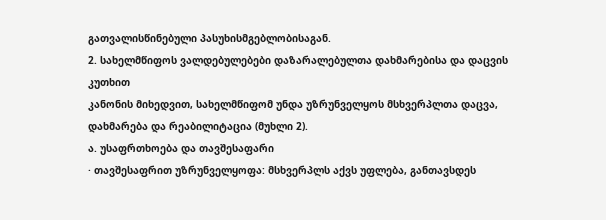გათვალისწინებული პასუხისმგებლობისაგან.
2. სახელმწიფოს ვალდებულებები დაზარალებულთა დახმარებისა და დაცვის კუთხით
კანონის მიხედვით, სახელმწიფომ უნდა უზრუნველყოს მსხვერპლთა დაცვა, დახმარება და რეაბილიტაცია (მუხლი 2).
ა. უსაფრთხოება და თავშესაფარი
· თავშესაფრით უზრუნველყოფა: მსხვერპლს აქვს უფლება, განთავსდეს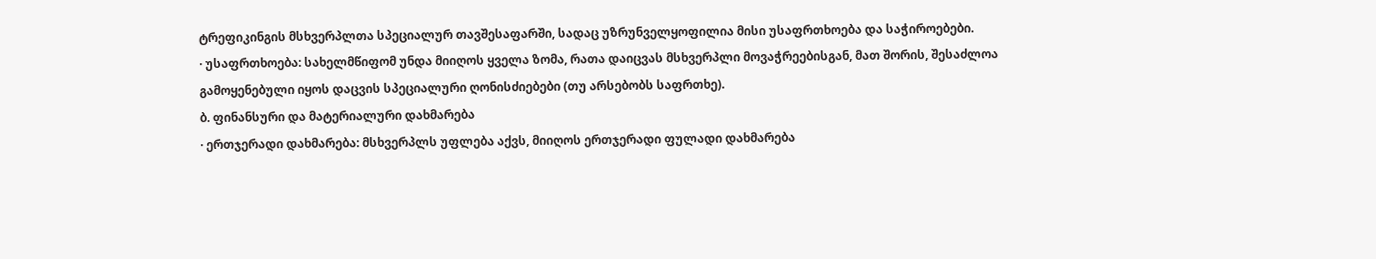ტრეფიკინგის მსხვერპლთა სპეციალურ თავშესაფარში, სადაც უზრუნველყოფილია მისი უსაფრთხოება და საჭიროებები.
· უსაფრთხოება: სახელმწიფომ უნდა მიიღოს ყველა ზომა, რათა დაიცვას მსხვერპლი მოვაჭრეებისგან, მათ შორის, შესაძლოა გამოყენებული იყოს დაცვის სპეციალური ღონისძიებები (თუ არსებობს საფრთხე).
ბ. ფინანსური და მატერიალური დახმარება
· ერთჯერადი დახმარება: მსხვერპლს უფლება აქვს, მიიღოს ერთჯერადი ფულადი დახმარება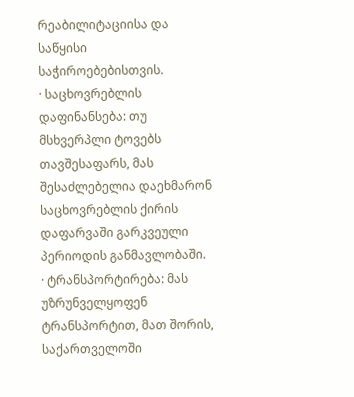რეაბილიტაციისა და საწყისი საჭიროებებისთვის.
· საცხოვრებლის დაფინანსება: თუ მსხვერპლი ტოვებს თავშესაფარს, მას შესაძლებელია დაეხმარონ საცხოვრებლის ქირის დაფარვაში გარკვეული პერიოდის განმავლობაში.
· ტრანსპორტირება: მას უზრუნველყოფენ ტრანსპორტით, მათ შორის, საქართველოში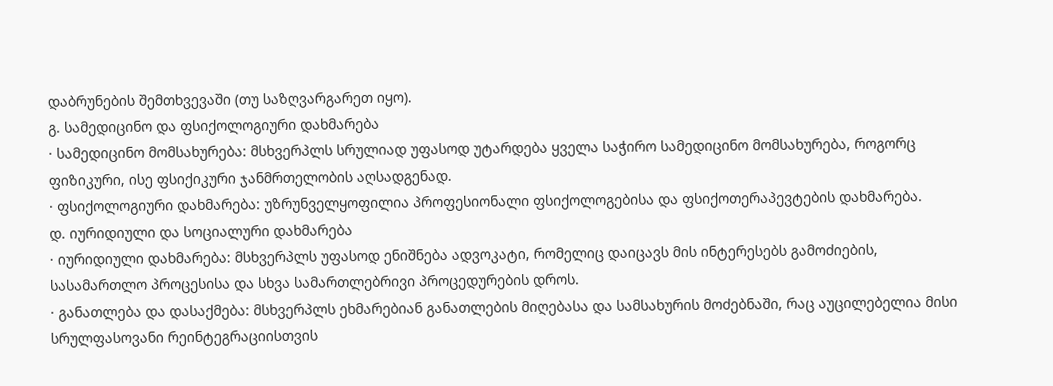დაბრუნების შემთხვევაში (თუ საზღვარგარეთ იყო).
გ. სამედიცინო და ფსიქოლოგიური დახმარება
· სამედიცინო მომსახურება: მსხვერპლს სრულიად უფასოდ უტარდება ყველა საჭირო სამედიცინო მომსახურება, როგორც ფიზიკური, ისე ფსიქიკური ჯანმრთელობის აღსადგენად.
· ფსიქოლოგიური დახმარება: უზრუნველყოფილია პროფესიონალი ფსიქოლოგებისა და ფსიქოთერაპევტების დახმარება.
დ. იურიდიული და სოციალური დახმარება
· იურიდიული დახმარება: მსხვერპლს უფასოდ ენიშნება ადვოკატი, რომელიც დაიცავს მის ინტერესებს გამოძიების, სასამართლო პროცესისა და სხვა სამართლებრივი პროცედურების დროს.
· განათლება და დასაქმება: მსხვერპლს ეხმარებიან განათლების მიღებასა და სამსახურის მოძებნაში, რაც აუცილებელია მისი სრულფასოვანი რეინტეგრაციისთვის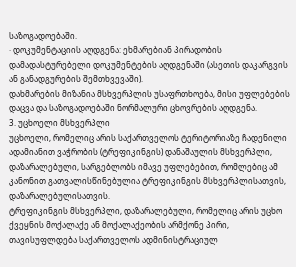საზოგადოებაში.
· დოკუმენტაციის აღდგენა: ეხმარებიან პირადობის დამადასტურებელი დოკუმენტების აღდგენაში (ასეთის დაკარგვის ან განადგურების შემთხვევაში).
დახმარების მიზანია მსხვერპლის უსაფრთხოება, მისი უფლებების დაცვა და საზოგადოებაში ნორმალური ცხოვრების აღდგენა.
3. უცხოელი მსხვერპლი
უცხოელი, რომელიც არის საქართველოს ტერიტორიაზე ჩადენილი ადამიანით ვაჭრობის (ტრეფიკინგის) დანაშაულის მსხვერპლი, დაზარალებული, სარგებლობს იმავე უფლებებით, რომლებიც ამ კანონით გათვალისწინებულია ტრეფიკინგის მსხვერპლისათვის, დაზარალებულისათვის.
ტრეფიკინგის მსხვერპლი, დაზარალებული, რომელიც არის უცხო ქვეყნის მოქალაქე ან მოქალაქეობის არმქონე პირი, თავისუფლდება საქართველოს ადმინისტრაციულ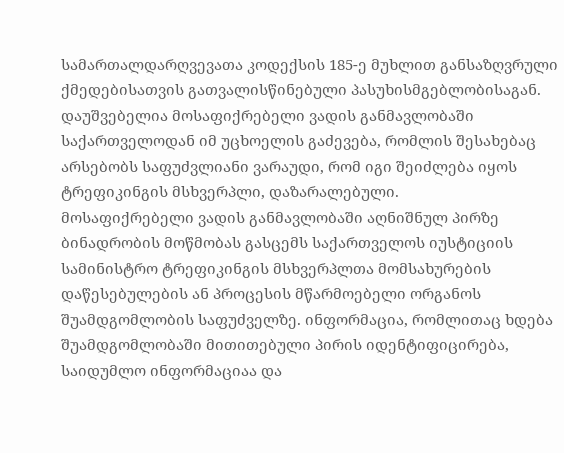სამართალდარღვევათა კოდექსის 185-ე მუხლით განსაზღვრული ქმედებისათვის გათვალისწინებული პასუხისმგებლობისაგან.
დაუშვებელია მოსაფიქრებელი ვადის განმავლობაში საქართველოდან იმ უცხოელის გაძევება, რომლის შესახებაც არსებობს საფუძვლიანი ვარაუდი, რომ იგი შეიძლება იყოს ტრეფიკინგის მსხვერპლი, დაზარალებული.
მოსაფიქრებელი ვადის განმავლობაში აღნიშნულ პირზე ბინადრობის მოწმობას გასცემს საქართველოს იუსტიციის სამინისტრო ტრეფიკინგის მსხვერპლთა მომსახურების დაწესებულების ან პროცესის მწარმოებელი ორგანოს შუამდგომლობის საფუძველზე. ინფორმაცია, რომლითაც ხდება შუამდგომლობაში მითითებული პირის იდენტიფიცირება, საიდუმლო ინფორმაციაა და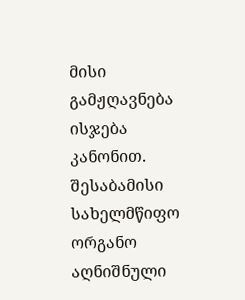მისი გამჟღავნება ისჯება კანონით. შესაბამისი სახელმწიფო ორგანო აღნიშნული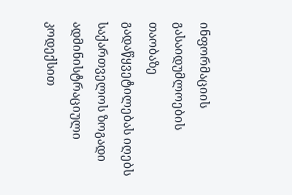ინფორმაციის გასაიდუმლოების თაობაზე გადაწყვეტილებას იღებს საქართველოს ზოგადი ადმინისტრაციული კოდექსით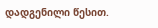დადგენილი წესით.